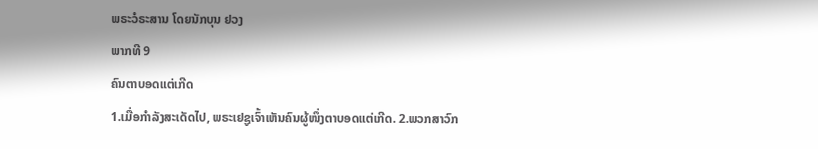ພຣະວໍຣະສານ ໂດຍນັກບຸນ ຢວງ
ພາກທີ 9
ຄົນຕາບອດແຕ່ເກີດ
1.ເມື່ອກຳລັງສະເດັດໄປ, ພຣະເຢຊູເຈົ້າເຫັນຄົນຜູ້ໜຶ່ງຕາບອດແຕ່ເກີດ. 2.ພວກສາວົກ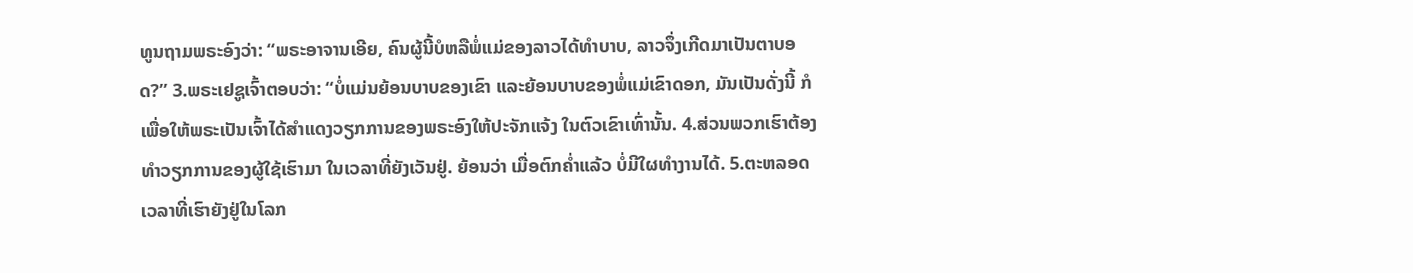ທູນຖາມພຣະອົງວ່າ: “ພຣະອາຈານເອີຍ, ຄົນຜູ້ນີ້ບໍຫລືພໍ່ແມ່ຂອງລາວໄດ້ທຳບາບ, ລາວຈຶ່ງເກີດມາເປັນຕາບອດ?” 3.ພຣະເຢຊູເຈົ້າຕອບວ່າ: “ບໍ່ແມ່ນຍ້ອນບາບຂອງເຂົາ ແລະຍ້ອນບາບຂອງພໍ່ແມ່ເຂົາດອກ, ມັນເປັນດັ່ງນີ້ ກໍເພື່ອໃຫ້ພຣະເປັນເຈົ້າໄດ້ສຳແດງວຽກການຂອງພຣະອົງໃຫ້ປະຈັກແຈ້ງ ໃນຕົວເຂົາເທົ່ານັ້ນ. 4.ສ່ວນພວກເຮົາຕ້ອງທຳວຽກການຂອງຜູ້ໃຊ້ເຮົາມາ ໃນເວລາທີ່ຍັງເວັນຢູ່. ຍ້ອນວ່າ ເມື່ອຕົກຄ່ຳແລ້ວ ບໍ່ມີໃຜທຳງານໄດ້. 5.ຕະຫລອດເວລາທີ່ເຮົາຍັງຢູ່ໃນໂລກ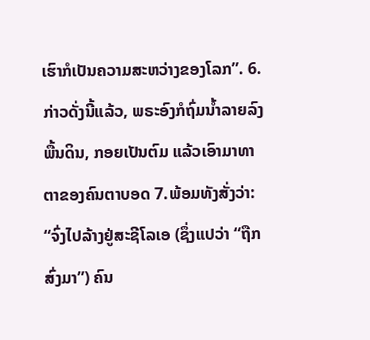ເຮົາກໍເປັນຄວາມສະຫວ່າງຂອງໂລກ”. 6.ກ່າວດັ່ງນີ້ແລ້ວ, ພຣະອົງກໍຖົ່ມນ້ຳລາຍລົງພື້ນດິນ, ກອຍເປັນຕົມ ແລ້ວເອົາມາທາຕາຂອງຄົນຕາບອດ 7.ພ້ອມທັງສັ່ງວ່າ: “ຈົ່ງໄປລ້າງຢູ່ສະຊີໂລເອ (ຊຶ່ງແປວ່າ “ຖືກສົ່ງມາ”) ຄົນ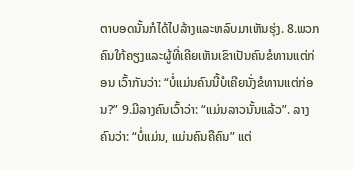ຕາບອດນັ້ນກໍໄດ້ໄປລ້າງແລະຫລົບມາເຫັນຮຸ່ງ. 8.ພວກຄົນໃກ້ຄຽງແລະຜູ້ທີ່ເຄີຍເຫັນເຂົາເປັນຄົນຂໍທານແຕ່ກ່ອນ ເວົ້າກັນວ່າ: “ບໍ່ແມ່ນຄົນນີ້ບໍເຄີຍນັ່ງຂໍທານແຕ່ກ່ອນ?” 9.ມີລາງຄົນເວົ້າວ່າ: “ແມ່ນລາວນັ້ນແລ້ວ”. ລາງຄົນວ່າ: “ບໍ່ແມ່ນ, ແມ່ນຄົນຄືຄົນ” ແຕ່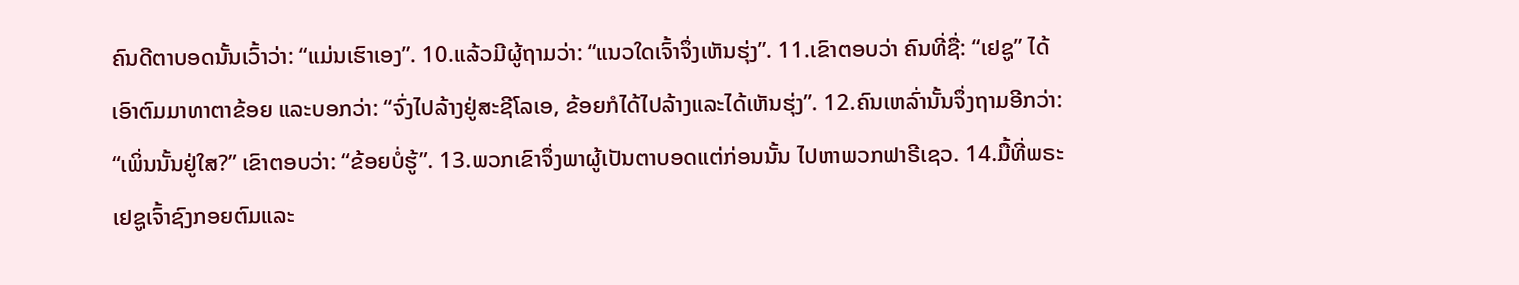ຄົນດີຕາບອດນັ້ນເວົ້າວ່າ: “ແມ່ນເຮົາເອງ”. 10.ແລ້ວມີຜູ້ຖາມວ່າ: “ແນວໃດເຈົ້າຈຶ່ງເຫັນຮຸ່ງ”. 11.ເຂົາຕອບວ່າ ຄົນທີ່ຊື່: “ເຢຊູ” ໄດ້ເອົາຕົມມາທາຕາຂ້ອຍ ແລະບອກວ່າ: “ຈົ່ງໄປລ້າງຢູ່ສະຊີໂລເອ, ຂ້ອຍກໍໄດ້ໄປລ້າງແລະໄດ້ເຫັນຮຸ່ງ”. 12.ຄົນເຫລົ່ານັ້ນຈຶ່ງຖາມອີກວ່າ: “ເພິ່ນນັ້ນຢູ່ໃສ?” ເຂົາຕອບວ່າ: “ຂ້ອຍບໍ່ຮູ້”. 13.ພວກເຂົາຈຶ່ງພາຜູ້ເປັນຕາບອດແຕ່ກ່ອນນັ້ນ ໄປຫາພວກຟາຣີເຊວ. 14.ມື້ທີ່ພຣະເຢຊູເຈົ້າຊົງກອຍຕົມແລະ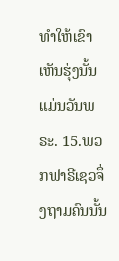ທຳໃຫ້ເຂົາເຫັນຮຸ່ງນັ້ນແມ່ນວັນພຣະ. 15.ພວກຟາຣີເຊວຈຶ່ງຖາມຄົນນັ້ນ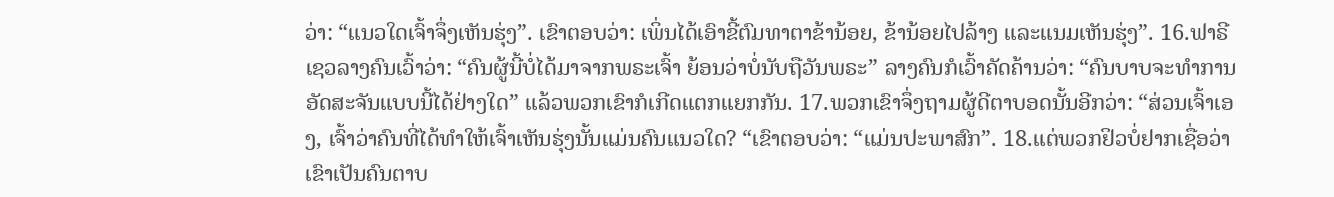ວ່າ: “ແນວໃດເຈົ້າຈຶ່ງເຫັນຮຸ່ງ”. ເຂົາຕອບວ່າ: ເພິ່ນໄດ້ເອົາຂີ້ຕົມທາຕາຂ້ານ້ອຍ, ຂ້ານ້ອຍໄປລ້າງ ແລະແນມເຫັນຮຸ່ງ”. 16.ຟາຣີເຊວລາງຄົນເວົ້າວ່າ: “ຄົນຜູ້ນີ້ບໍ່ໄດ້ມາຈາກພຣະເຈົ້າ ຍ້ອນວ່າບໍ່ນັບຖືວັນພຣະ” ລາງຄົນກໍເວົ້າຄັດຄ້ານວ່າ: “ຄົນບາບຈະທຳການອັດສະຈັນແບບນີ້ໄດ້ຢ່າງໃດ” ແລ້ວພວກເຂົາກໍເກີດແຕກແຍກກັນ. 17.ພວກເຂົາຈຶ່ງຖາມຜູ້ດີຕາບອດນັ້ນອີກວ່າ: “ສ່ວນເຈົ້າເອງ, ເຈົ້າວ່າຄົນທີ່ໄດ້ທຳໃຫ້ເຈົ້າເຫັນຮຸ່ງນັ້ນແມ່ນຄົນແນວໃດ? “ເຂົາຕອບວ່າ: “ແມ່ນປະພາສົກ”. 18.ແຕ່ພວກຢິວບໍ່ຢາກເຊື່ອວ່າ ເຂົາເປັນຄົນຕາບ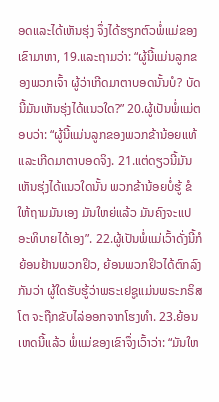ອດແລະໄດ້ເຫັນຮຸ່ງ ຈຶ່ງໄດ້ຮຽກຕົວພໍ່ແມ່ຂອງເຂົາມາຫາ, 19.ແລະຖາມວ່າ: “ຜູ້ນີ້ແມ່ນລູກຂອງພວກເຈົ້າ ຜູ້ວ່າເກີດມາຕາບອດນັ້ນບໍ? ບັດນີ້ມັນເຫັນຮຸ່ງໄດ້ແນວໃດ?” 20.ຜູ້ເປັນພໍ່ແມ່ຕອບວ່າ: “ຜູ້ນີ້ແມ່ນລູກຂອງພວກຂ້ານ້ອຍແທ້ ແລະເກີດມາຕາບອດຈິງ. 21.ແຕ່ດຽວນີ້ມັນເຫັນຮຸ່ງໄດ້ແນວໃດນັ້ນ ພວກຂ້ານ້ອຍບໍ່ຮູ້ ຂໍໃຫ້ຖາມມັນເອງ ມັນໃຫຍ່ແລ້ວ ມັນຄົງຈະແປອະທິບາຍໄດ້ເອງ”. 22.ຜູ້ເປັນພໍ່ແມ່ເວົ້າດັ່ງນີ້ກໍຍ້ອນຢ້ານພວກຢິວ, ຍ້ອນພວກຢິວໄດ້ຕົກລົງກັນວ່າ ຜູ້ໃດຮັບຮູ້ວ່າພຣະເຢຊູແມ່ນພຣະກຣິສໂຕ ຈະຖືກຂັບໄລ່ອອກຈາກໂຮງທຳ. 23.ຍ້ອນເຫດນີ້ແລ້ວ ພໍ່ແມ່ຂອງເຂົາຈຶ່ງເວົ້າວ່າ: “ມັນໃຫ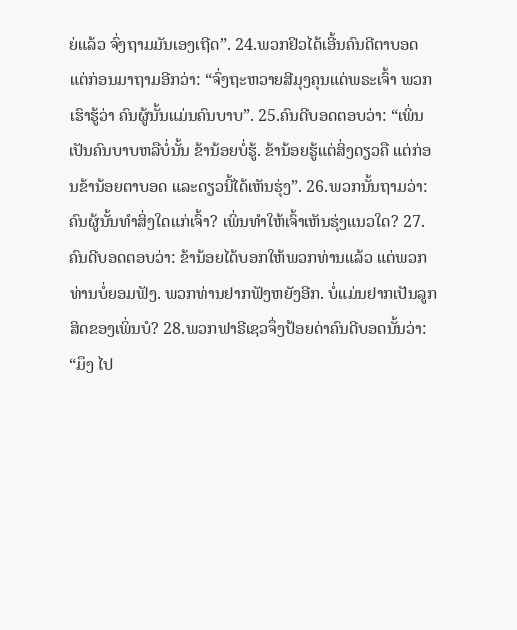ຍ່ແລ້ວ ຈົ່ງຖາມມັນເອງເຖີດ”. 24.ພວກຢິວໄດ້ເອີ້ນຄົນດີຕາບອດແຕ່ກ່ອນມາຖາມອີກວ່າ: “ຈົ່ງຖະຫວາຍສີມຸງຄຸນແດ່ພຣະເຈົ້າ ພວກເຮົາຮູ້ວ່າ ຄົນຜູ້ນັ້ນແມ່ນຄົນບາບ”. 25.ຄົນດີບອດຕອບວ່າ: “ເພິ່ນເປັນຄົນບາບຫລືບໍ່ນັ້ນ ຂ້ານ້ອຍບໍ່ຮູ້. ຂ້ານ້ອຍຮູ້ແຕ່ສິ່ງດຽວຄື ແຕ່ກ່ອນຂ້ານ້ອຍຕາບອດ ແລະດຽວນີ້ໄດ້ເຫັນຮຸ່ງ”. 26.ພວກນັ້ນຖາມວ່າ: ຄົນຜູ້ນັ້ນທຳສິ່ງໃດແກ່ເຈົ້າ? ເພິ່ນທຳໃຫ້ເຈົ້າເຫັນຮຸ່ງແນວໃດ? 27.ຄົນດີບອດຕອບວ່າ: ຂ້ານ້ອຍໄດ້ບອກໃຫ້ພວກທ່ານແລ້ວ ແຕ່ພວກທ່ານບໍ່ຍອມຟັງ. ພວກທ່ານຢາກຟັງຫຍັງອີກ. ບໍ່ແມ່ນຢາກເປັນລູກສິດຂອງເພິ່ນບໍ? 28.ພວກຟາຣີເຊວຈຶ່ງປ້ອຍດ່າຄົນດີບອດນັ້ນວ່າ: “ມຶງ ໄປ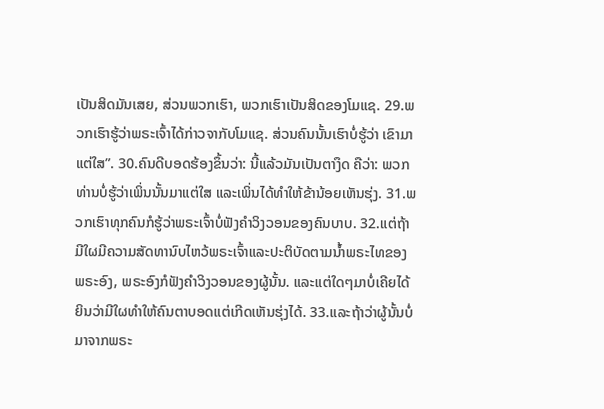ເປັນສິດມັນເສຍ, ສ່ວນພວກເຮົາ, ພວກເຮົາເປັນສິດຂອງໂມແຊ. 29.ພວກເຮົາຮູ້ວ່າພຣະເຈົ້າໄດ້ກ່າວຈາກັບໂມແຊ. ສ່ວນຄົນນັ້ນເຮົາບໍ່ຮູ້ວ່າ ເຂົາມາແຕ່ໃສ”. 30.ຄົນດີບອດຮ້ອງຂຶ້ນວ່າ: ນີ້ແລ້ວມັນເປັນຕາງຶດ ຄືວ່າ: ພວກທ່ານບໍ່ຮູ້ວ່າເພິ່ນນັ້ນມາແຕ່ໃສ ແລະເພິ່ນໄດ້ທຳໃຫ້ຂ້ານ້ອຍເຫັນຮຸ່ງ. 31.ພວກເຮົາທຸກຄົນກໍຮູ້ວ່າພຣະເຈົ້າບໍ່ຟັງຄຳວິງວອນຂອງຄົນບາບ. 32.ແຕ່ຖ້າມີໃຜມີຄວາມສັດທານົບໄຫວ້ພຣະເຈົ້າແລະປະຕິບັດຕາມນ້ຳພຣະໄທຂອງພຣະອົງ, ພຣະອົງກໍຟັງຄຳວິງວອນຂອງຜູ້ນັ້ນ. ແລະແຕ່ໃດໆມາບໍ່ເຄີຍໄດ້ຍິນວ່າມີໃຜທຳໃຫ້ຄົນຕາບອດແຕ່ເກີດເຫັນຮຸ່ງໄດ້. 33.ແລະຖ້າວ່າຜູ້ນັ້ນບໍ່ມາຈາກພຣະ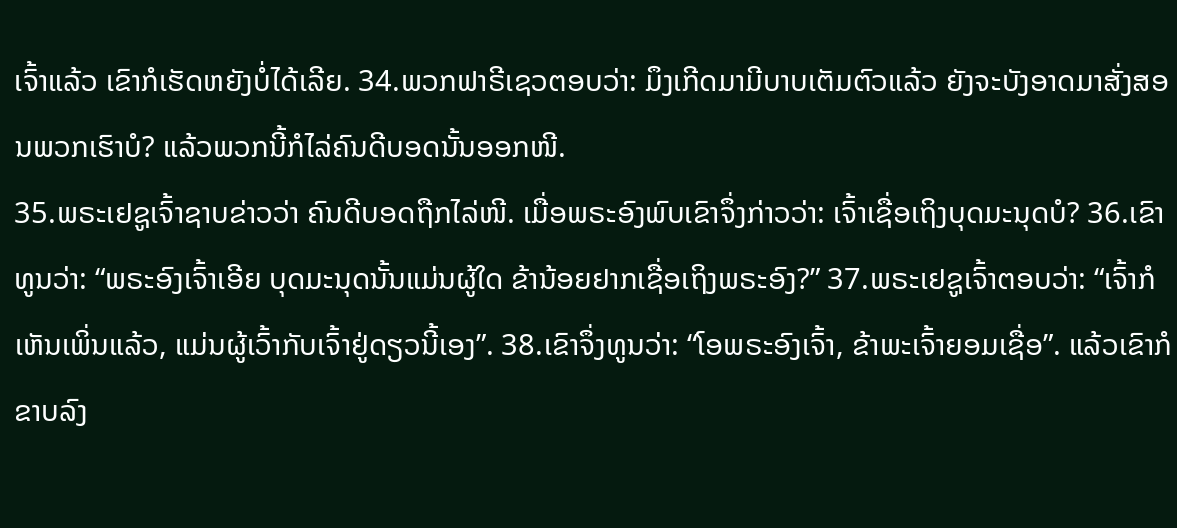ເຈົ້າແລ້ວ ເຂົາກໍເຮັດຫຍັງບໍ່ໄດ້ເລີຍ. 34.ພວກຟາຣີເຊວຕອບວ່າ: ມຶງເກີດມາມີບາບເຕັມຕົວແລ້ວ ຍັງຈະບັງອາດມາສັ່ງສອນພວກເຮົາບໍ? ແລ້ວພວກນີ້ກໍໄລ່ຄົນດີບອດນັ້ນອອກໜີ.
35.ພຣະເຢຊູເຈົ້າຊາບຂ່າວວ່າ ຄົນດີບອດຖືກໄລ່ໜີ. ເມື່ອພຣະອົງພົບເຂົາຈຶ່ງກ່າວວ່າ: ເຈົ້າເຊື່ອເຖິງບຸດມະນຸດບໍ? 36.ເຂົາທູນວ່າ: “ພຣະອົງເຈົ້າເອີຍ ບຸດມະນຸດນັ້ນແມ່ນຜູ້ໃດ ຂ້ານ້ອຍຢາກເຊື່ອເຖິງພຣະອົງ?” 37.ພຣະເຢຊູເຈົ້າຕອບວ່າ: “ເຈົ້າກໍເຫັນເພິ່ນແລ້ວ, ແມ່ນຜູ້ເວົ້າກັບເຈົ້າຢູ່ດຽວນີ້ເອງ”. 38.ເຂົາຈຶ່ງທູນວ່າ: “ໂອພຣະອົງເຈົ້າ, ຂ້າພະເຈົ້າຍອມເຊື່ອ”. ແລ້ວເຂົາກໍຂາບລົງ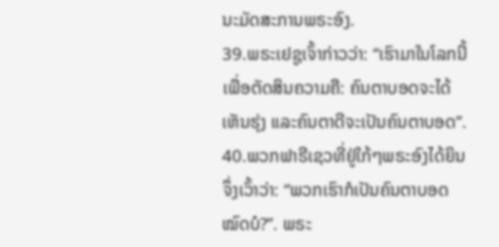ນະມັດສະການພຣະອົງ.
39.ພຣະເຢຊູເຈົ້າກ່າວວ່າ: “ເຮົາມາໃນໂລກນີ້ ເພື່ອຕັດສິນຄວາມຄື: ຄົນຕາບອດຈະໄດ້ເຫັນຮຸ່ງ ແລະຄົນຕາດີຈະເປັນຄົນຕາບອດ”. 40.ພວກຟາຣີເຊວທີ່ຢູ່ໃກ້ໆພຣະອົງໄດ້ຍິນຈຶ່ງເວົ້າວ່າ: “ພວກເຮົາກໍເປັນຄົນຕາບອດໝົດບໍ?”. ພຣະ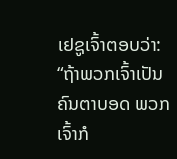ເຢຊູເຈົ້າຕອບວ່າ: “ຖ້າພວກເຈົ້າເປັນຄົນຕາບອດ ພວກເຈົ້າກໍ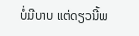ບໍ່ມີບາບ ແຕ່ດຽວນີ້ພ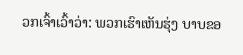ວກເຈົ້າເວົ້າວ່າ: ພວກເຮົາເຫັນຮຸ່ງ ບາບຂອ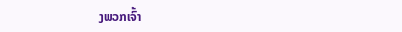ງພວກເຈົ້າ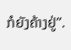ກໍຍັງຄ້າງຢູ່”.